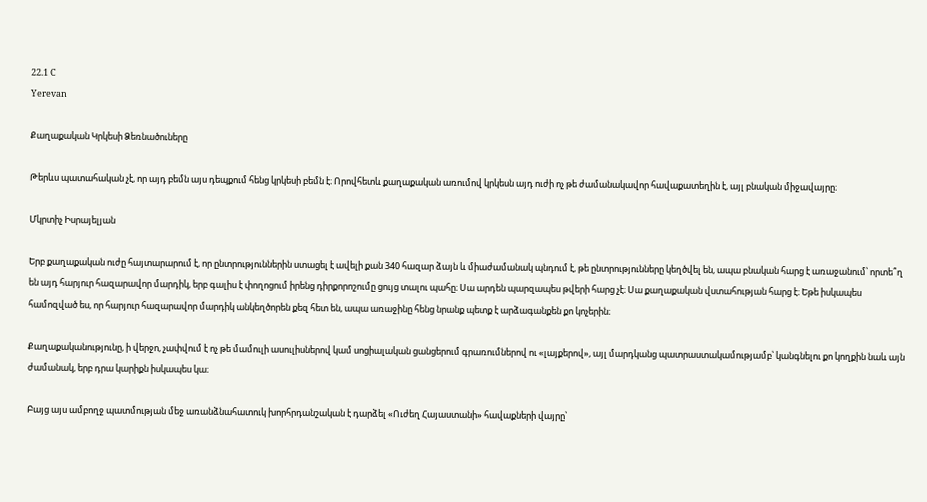22.1 C
Yerevan

Քաղաքական Կրկեսի Ձեռնածուները

Թերևս պատահական չէ, որ այդ բեմն այս դեպքում հենց կրկեսի բեմն է։ Որովհետև քաղաքական առումով կրկեսն այդ ուժի ոչ թե ժամանակավոր հավաքատեղին է, այլ բնական միջավայրը։

Մկրտիչ Իսրայելյան

Երբ քաղաքական ուժը հայտարարում է, որ ընտրություններին ստացել է ավելի քան 340 հազար ձայն և միաժամանակ պնդում է, թե ընտրությունները կեղծվել են, ապա բնական հարց է առաջանում՝ որտե՞ղ են այդ հարյուր հազարավոր մարդիկ, երբ գալիս է փողոցում իրենց դիրքորոշումը ցույց տալու պահը։ Սա արդեն պարզապես թվերի հարց չէ։ Սա քաղաքական վստահության հարց է։ Եթե իսկապես համոզված ես, որ հարյուր հազարավոր մարդիկ անկեղծորեն քեզ հետ են, ապա առաջինը հենց նրանք պետք է արձագանքեն քո կոչերին։

Քաղաքականությունը, ի վերջո, չափվում է ոչ թե մամուլի ասուլիսներով կամ սոցիալական ցանցերում գրառումներով ու «լայքերով», այլ մարդկանց պատրաստակամությամբ՝ կանգնելու քո կողքին նաև այն ժամանակ, երբ դրա կարիքն իսկապես կա։

Բայց այս ամբողջ պատմության մեջ առանձնահատուկ խորհրդանշական է դարձել «Ուժեղ Հայաստանի» հավաքների վայրը՝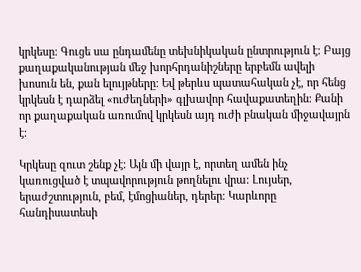կրկեսը։ Գուցե սա ընդամենը տեխնիկական ընտրություն է։ Բայց քաղաքականության մեջ խորհրդանիշները երբեմն ավելի խոսուն են, քան ելույթները։ Եվ թերևս պատահական չէ, որ հենց կրկեսն է դարձել «ուժեղների» գլխավոր հավաքատեղին։ Քանի որ քաղաքական առումով կրկեսն այդ ուժի բնական միջավայրն է։

Կրկեսը զուտ շենք չէ։ Այն մի վայր է, որտեղ ամեն ինչ կառուցված է տպավորություն թողնելու վրա։ Լույսեր, երաժշտություն, բեմ, էմոցիաներ, դերեր։ Կարևորը հանդիսատեսի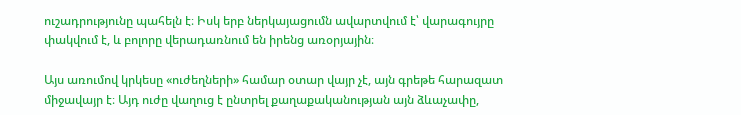ուշադրությունը պահելն է։ Իսկ երբ ներկայացումն ավարտվում է՝ վարագույրը փակվում է, և բոլորը վերադառնում են իրենց առօրյային։

Այս առումով կրկեսը «ուժեղների» համար օտար վայր չէ, այն գրեթե հարազատ միջավայր է։ Այդ ուժը վաղուց է ընտրել քաղաքականության այն ձևաչափը,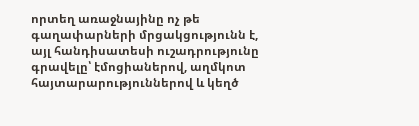որտեղ առաջնայինը ոչ թե գաղափարների մրցակցությունն է, այլ հանդիսատեսի ուշադրությունը գրավելը՝ էմոցիաներով, աղմկոտ հայտարարություններով և կեղծ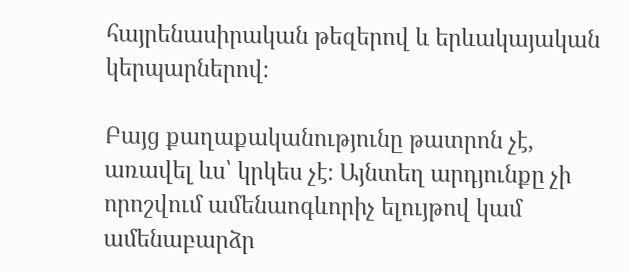հայրենասիրական թեզերով և երևակայական կերպարներով։

Բայց քաղաքականությունը թատրոն չէ, առավել ևս՝ կրկես չէ։ Այնտեղ արդյունքը չի որոշվում ամենաոգևորիչ ելույթով կամ ամենաբարձր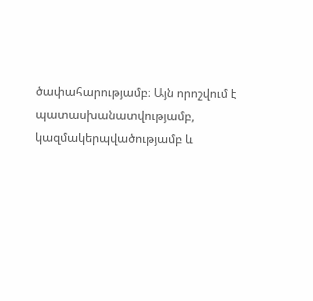ծափահարությամբ։ Այն որոշվում է պատասխանատվությամբ, կազմակերպվածությամբ և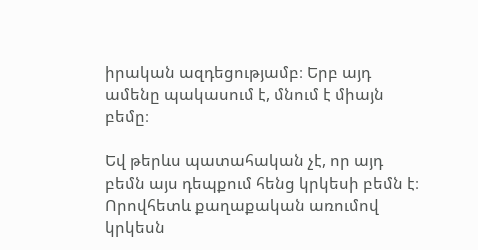իրական ազդեցությամբ։ Երբ այդ ամենը պակասում է, մնում է միայն բեմը։

Եվ թերևս պատահական չէ, որ այդ բեմն այս դեպքում հենց կրկեսի բեմն է։ Որովհետև քաղաքական առումով կրկեսն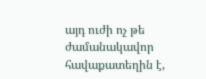այդ ուժի ոչ թե ժամանակավոր հավաքատեղին է,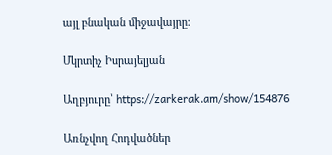այլ բնական միջավայրը։

Մկրտիչ Իսրայելյան

Աղբյուրը՝ https://zarkerak.am/show/154876

Առնչվող Հոդվածներ